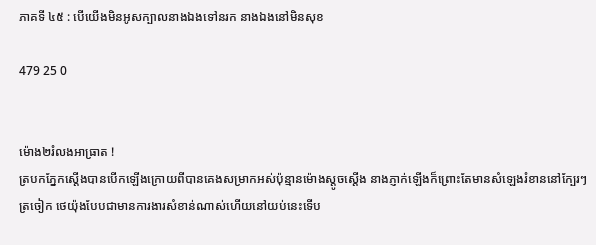ភាគទី ៤៥ : បើយើងមិនអូសក្បាលនាងឯងទៅនរក នាងឯងនៅមិនសុខ

479 25 0


ម៉ោង២រំលងអាធ្រាត !
ត្របកភ្នែកស្តើងបានបើកឡើងក្រោយពីបានគេងសម្រាកអស់ប៉ុន្មានម៉ោងស្តូចស្តើង នាងភ្ញាក់ឡើងក៏ព្រោះតែមានសំឡេងរំខាននៅក្បែរៗត្រចៀក ថេយ៉ុងបែបជាមានការងារសំខាន់ណាស់ហើយនៅយប់នេះទើប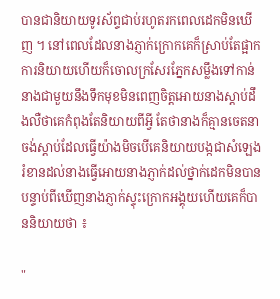បានជានិយាយទូរស័ព្ទជាប់រហូតរកពេលដេកមិនឃើញ ។ នៅពេលដែលនាងភ្ញាក់ក្រោកគេក៏ស្រាប់តែផ្អាកការនិយាយហើយក៏ចោលក្រសែរភ្នែកសម្លឹងទៅកាន់នាងជាមួយនឹងទឹកមុខមិនពេញចិត្តអោយនាងស្តាប់ដឹងលឺថាគេកំពុងតែនិយាយពីអ្វី តែថានាងក៏គ្មានចេតនាចង់ស្តាប់ដែលធ្វើយ៉ាងមិចបើគេនិយាយបង្កជាសំឡេងរំខានដល់នាងធ្វើអោយនាងភ្ញាក់ដល់ថ្នាក់ដេកមិនបាន បន្ទាប់ពីឃើញនាងភ្ញាក់ស្ទុះក្រោកអង្គុយហើយគេក៏បាននិយាយថា ៖

"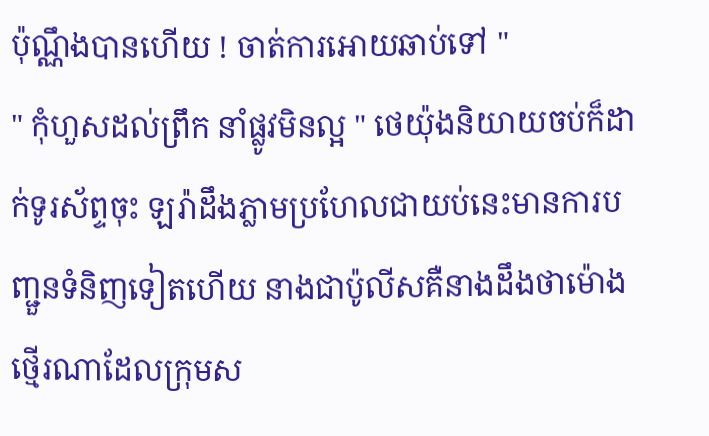ប៉ុណ្ណឹងបានហើយ ! ចាត់ការអោយឆាប់ទៅ "
" កុំហួសដល់ព្រឹក នាំផ្លូវមិនល្អ " ថេយ៉ុងនិយាយចប់ក៏ដាក់ទូរស័ព្ទចុះ ឡរ៉ាដឹងភ្លាមប្រហែលជាយប់នេះមានការបញ្ជួនទំនិញទៀតហើយ នាងជាប៉ូលីសគឺនាងដឹងថាម៉ោងថ្មើរណាដែលក្រុមស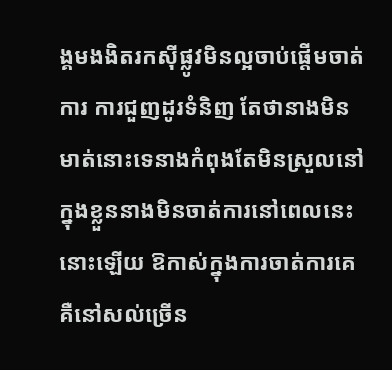ង្គមងងិតរកសុីផ្លូវមិនល្អចាប់ផ្តើមចាត់ការ ការជួញដូរទំនិញ តែថានាងមិនមាត់នោះទេនាងកំពុងតែមិនស្រួលនៅក្នុងខ្លួននាងមិនចាត់ការនៅពេលនេះនោះឡើយ ឱកាស់ក្នុងការចាត់ការគេគឺនៅសល់ច្រើន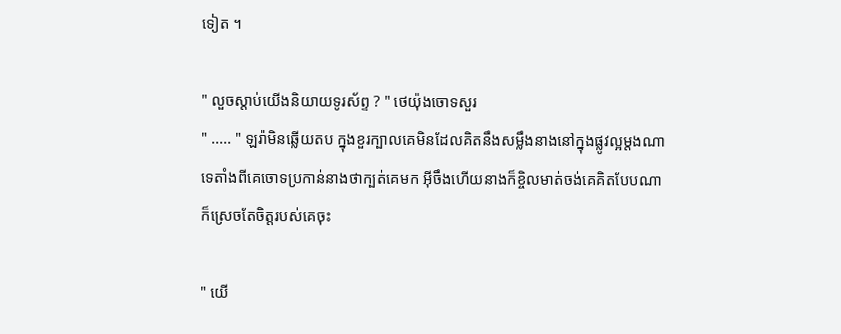ទៀត ។

" លួចស្តាប់យើងនិយាយទូរស័ព្ទ ? " ថេយ៉ុងចោទសួរ
" ..... " ឡរ៉ាមិនឆ្លើយតប ក្នុងខួរក្បាលគេមិនដែលគិតនឹងសម្លឹងនាងនៅក្នុងផ្លូវល្អម្តងណាទេតាំងពីគេចោទប្រកាន់នាងថាក្បត់គេមក អ៊ីចឹងហើយនាងក៏ខ្ចិលមាត់ចង់គេគិតបែបណាក៏ស្រេចតែចិត្តរបស់គេចុះ

" យើ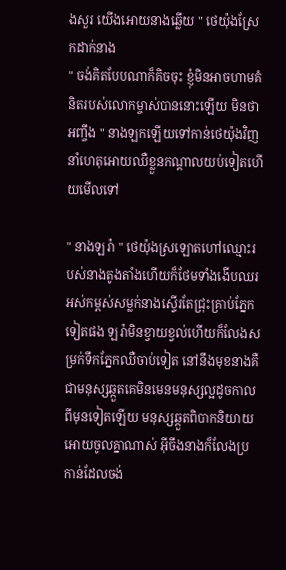ងសួរ យើងអោយនាងឆ្លើយ " ថេយ៉ុងស្រែកដាក់នាង
" ចង់គិតបែបណាក៏គិចចុះ ខ្ញុំមិនអាចហាមគំនិតរបស់លោកម្ចាស់បាននោះឡើយ មិនថាអញ្ចឹង " នាងឡកឡើយទៅកាន់ថេយ៉ុងវិញនាំហេតុអោយឈឺខ្លួនកណ្តាលយប់ទៀតហើយមើលទៅ

" នាងឡរ៉ា " ថេយ៉ុងស្រឡោតហៅឈ្មោះរបស់នាងតូងតាំងហើយក៏ថែមទាំងងើបឈរអស់កម្ពស់សម្លក់នាងស្ទើរតែជ្រុះគ្រាប់ភ្នែកទៀតផង ឡរ៉ាមិនខ្វាយខ្វល់ហើយក៏លែងសម្រក់ទឹកភ្នែកឈឺចាប់ទៀត នៅនឹងមុខនាងគឺជាមនុស្សឆ្កួតគេមិនមេនមនុស្សល្អដូចកាលពីមុនទៀតឡើយ មនុស្សឆ្កួតពិបាកនិយាយអោយចូលគ្នាណាស់ អ៊ីចឹងនាងក៏លែងប្រកាន់ដែលចង់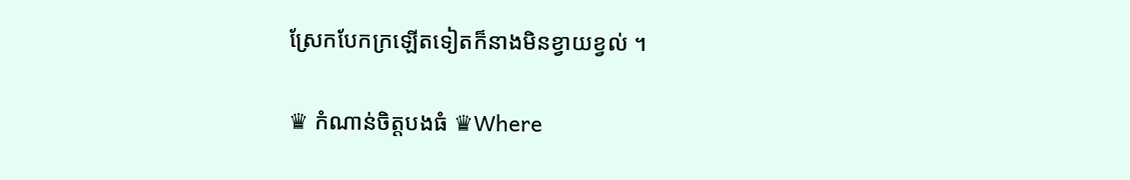ស្រែកបែកក្រឡើតទៀតក៏នាងមិនខ្វាយខ្វល់ ។

♛ កំណាន់ចិត្តបងធំ ♛Where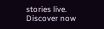stories live. Discover now